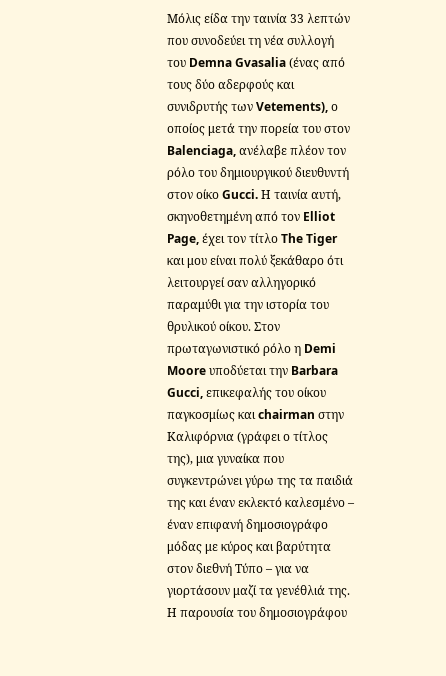Μόλις είδα την ταινία 33 λεπτών που συνοδεύει τη νέα συλλογή του Demna Gvasalia (ένας από τους δύο αδερφούς και συνιδρυτής των Vetements), ο οποίος μετά την πορεία του στον Balenciaga, ανέλαβε πλέον τον ρόλο του δημιουργικού διευθυντή στον οίκο Gucci. Η ταινία αυτή, σκηνοθετημένη από τον Elliot Page, έχει τον τίτλο The Tiger και μου είναι πολύ ξεκάθαρο ότι λειτουργεί σαν αλληγορικό παραμύθι για την ιστορία του θρυλικού οίκου. Στον πρωταγωνιστικό ρόλο η Demi Moore υποδύεται την Barbara Gucci, επικεφαλής του οίκου παγκοσμίως και chairman στην Καλιφόρνια (γράφει ο τίτλος της), μια γυναίκα που συγκεντρώνει γύρω της τα παιδιά της και έναν εκλεκτό καλεσμένο – έναν επιφανή δημοσιογράφο μόδας με κύρος και βαρύτητα στον διεθνή Τύπο – για να γιορτάσουν μαζί τα γενέθλιά της. Η παρουσία του δημοσιογράφου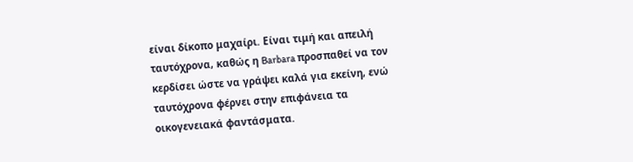είναι δίκοπο μαχαίρι. Είναι τιμή και απειλή ταυτόχρονα, καθώς η Barbara προσπαθεί να τον κερδίσει ώστε να γράψει καλά για εκείνη, ενώ ταυτόχρονα φέρνει στην επιφάνεια τα οικογενειακά φαντάσματα.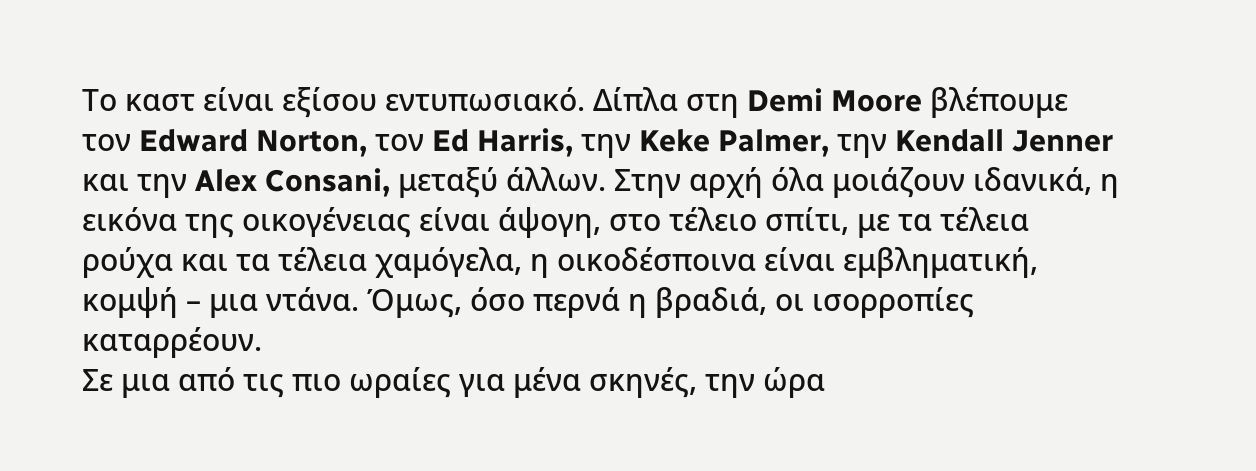Το καστ είναι εξίσου εντυπωσιακό. Δίπλα στη Demi Moore βλέπουμε τον Edward Norton, τον Ed Harris, την Keke Palmer, την Kendall Jenner και την Alex Consani, μεταξύ άλλων. Στην αρχή όλα μοιάζουν ιδανικά, η εικόνα της οικογένειας είναι άψογη, στο τέλειο σπίτι, με τα τέλεια ρούχα και τα τέλεια χαμόγελα, η οικοδέσποινα είναι εμβληματική, κομψή – μια ντάνα. Όμως, όσο περνά η βραδιά, οι ισορροπίες καταρρέουν.
Σε μια από τις πιο ωραίες για μένα σκηνές, την ώρα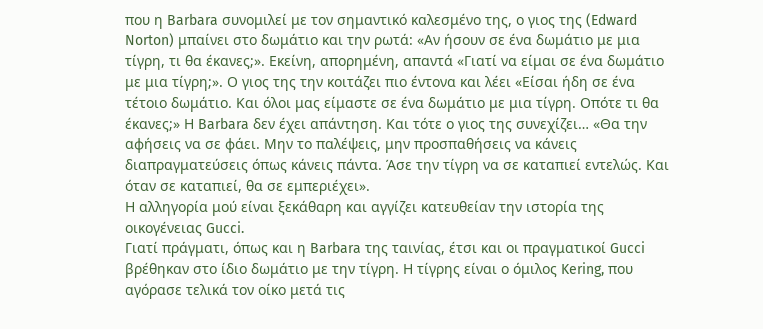που η Barbara συνομιλεί με τον σημαντικό καλεσμένο της, ο γιος της (Edward Norton) μπαίνει στο δωμάτιο και την ρωτά: «Αν ήσουν σε ένα δωμάτιο με μια τίγρη, τι θα έκανες;». Εκείνη, απορημένη, απαντά «Γιατί να είμαι σε ένα δωμάτιο με μια τίγρη;». Ο γιος της την κοιτάζει πιο έντονα και λέει «Είσαι ήδη σε ένα τέτοιο δωμάτιο. Και όλοι μας είμαστε σε ένα δωμάτιο με μια τίγρη. Οπότε τι θα έκανες;» Η Barbara δεν έχει απάντηση. Και τότε ο γιος της συνεχίζει… «Θα την αφήσεις να σε φάει. Μην το παλέψεις, μην προσπαθήσεις να κάνεις διαπραγματεύσεις όπως κάνεις πάντα. Άσε την τίγρη να σε καταπιεί εντελώς. Και όταν σε καταπιεί, θα σε εμπεριέχει».
Η αλληγορία μού είναι ξεκάθαρη και αγγίζει κατευθείαν την ιστορία της οικογένειας Gucci.
Γιατί πράγματι, όπως και η Barbara της ταινίας, έτσι και οι πραγματικοί Gucci βρέθηκαν στο ίδιο δωμάτιο με την τίγρη. Η τίγρης είναι ο όμιλος Kering, που αγόρασε τελικά τον οίκο μετά τις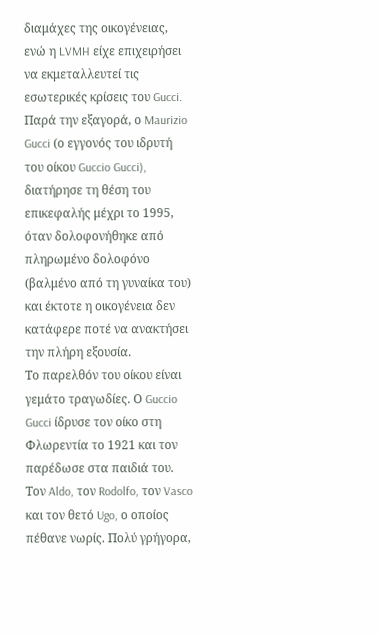διαμάχες της οικογένειας, ενώ η LVMH είχε επιχειρήσει να εκμεταλλευτεί τις εσωτερικές κρίσεις του Gucci. Παρά την εξαγορά, ο Maurizio Gucci (ο εγγονός του ιδρυτή του οίκου Guccio Gucci), διατήρησε τη θέση του επικεφαλής μέχρι το 1995, όταν δολοφονήθηκε από πληρωμένο δολοφόνο (βαλμένο από τη γυναίκα του) και έκτοτε η οικογένεια δεν κατάφερε ποτέ να ανακτήσει την πλήρη εξουσία.
Το παρελθόν του οίκου είναι γεμάτο τραγωδίες. Ο Guccio Gucci ίδρυσε τον οίκο στη Φλωρεντία το 1921 και τον παρέδωσε στα παιδιά του. Τον Aldo, τον Rodolfo, τον Vasco και τον θετό Ugo, ο οποίος πέθανε νωρίς. Πολύ γρήγορα,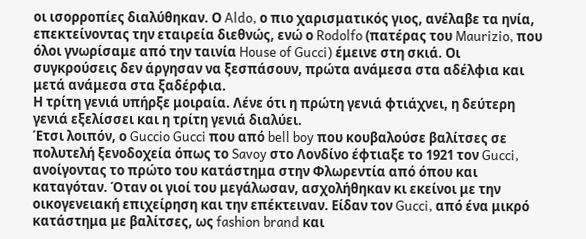οι ισορροπίες διαλύθηκαν. Ο Aldo, ο πιο χαρισματικός γιος, ανέλαβε τα ηνία, επεκτείνοντας την εταιρεία διεθνώς, ενώ ο Rodolfo (πατέρας του Maurizio, που όλοι γνωρίσαμε από την ταινία House of Gucci) έμεινε στη σκιά. Οι συγκρούσεις δεν άργησαν να ξεσπάσουν, πρώτα ανάμεσα στα αδέλφια και μετά ανάμεσα στα ξαδέρφια.
Η τρίτη γενιά υπήρξε μοιραία. Λένε ότι η πρώτη γενιά φτιάχνει, η δεύτερη γενιά εξελίσσει και η τρίτη γενιά διαλύει.
Έτσι λοιπόν, ο Guccio Gucci που από bell boy που κουβαλούσε βαλίτσες σε πολυτελή ξενοδοχεία όπως το Savoy στο Λονδίνο έφτιαξε το 1921 τον Gucci, ανοίγοντας το πρώτο του κατάστημα στην Φλωρεντία από όπου και καταγόταν. Όταν οι γιοί του μεγάλωσαν, ασχολήθηκαν κι εκείνοι με την οικογενειακή επιχείρηση και την επέκτειναν. Είδαν τον Gucci, από ένα μικρό κατάστημα με βαλίτσες, ως fashion brand και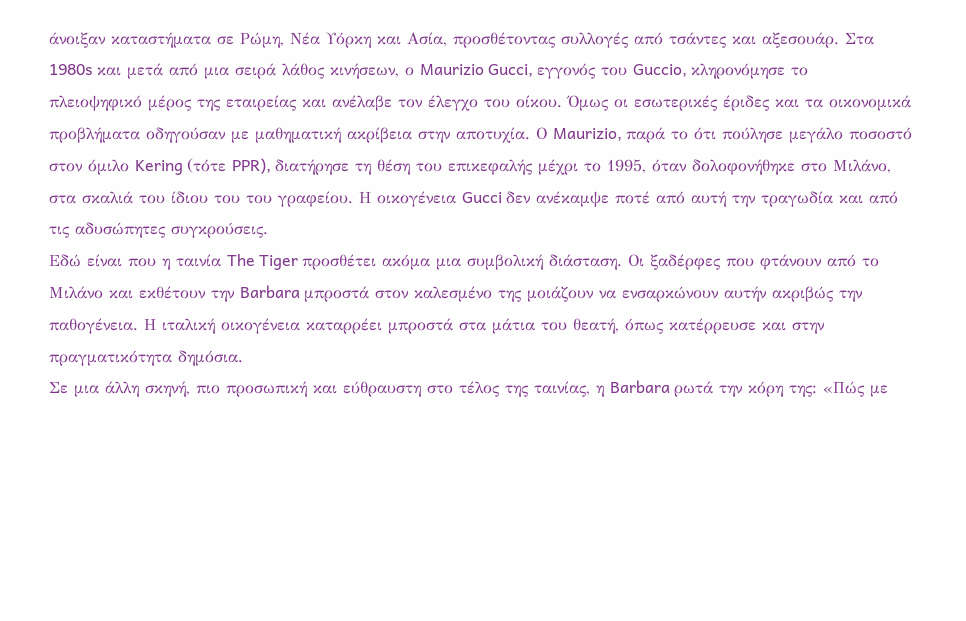άνοιξαν καταστήματα σε Ρώμη, Νέα Υόρκη και Ασία, προσθέτοντας συλλογές από τσάντες και αξεσουάρ. Στα 1980s και μετά από μια σειρά λάθος κινήσεων, ο Maurizio Gucci, εγγονός του Guccio, κληρονόμησε το πλειοψηφικό μέρος της εταιρείας και ανέλαβε τον έλεγχο του οίκου. Όμως οι εσωτερικές έριδες και τα οικονομικά προβλήματα οδηγούσαν με μαθηματική ακρίβεια στην αποτυχία. Ο Maurizio, παρά το ότι πούλησε μεγάλο ποσοστό στον όμιλο Kering (τότε PPR), διατήρησε τη θέση του επικεφαλής μέχρι το 1995, όταν δολοφονήθηκε στο Μιλάνο, στα σκαλιά του ίδιου του του γραφείου. Η οικογένεια Gucci δεν ανέκαμψε ποτέ από αυτή την τραγωδία και από τις αδυσώπητες συγκρούσεις.
Εδώ είναι που η ταινία The Tiger προσθέτει ακόμα μια συμβολική διάσταση. Οι ξαδέρφες που φτάνουν από το Μιλάνο και εκθέτουν την Barbara μπροστά στον καλεσμένο της μοιάζουν να ενσαρκώνουν αυτήν ακριβώς την παθογένεια. Η ιταλική οικογένεια καταρρέει μπροστά στα μάτια του θεατή, όπως κατέρρευσε και στην πραγματικότητα δημόσια.
Σε μια άλλη σκηνή, πιο προσωπική και εύθραυστη στο τέλος της ταινίας, η Barbara ρωτά την κόρη της: «Πώς με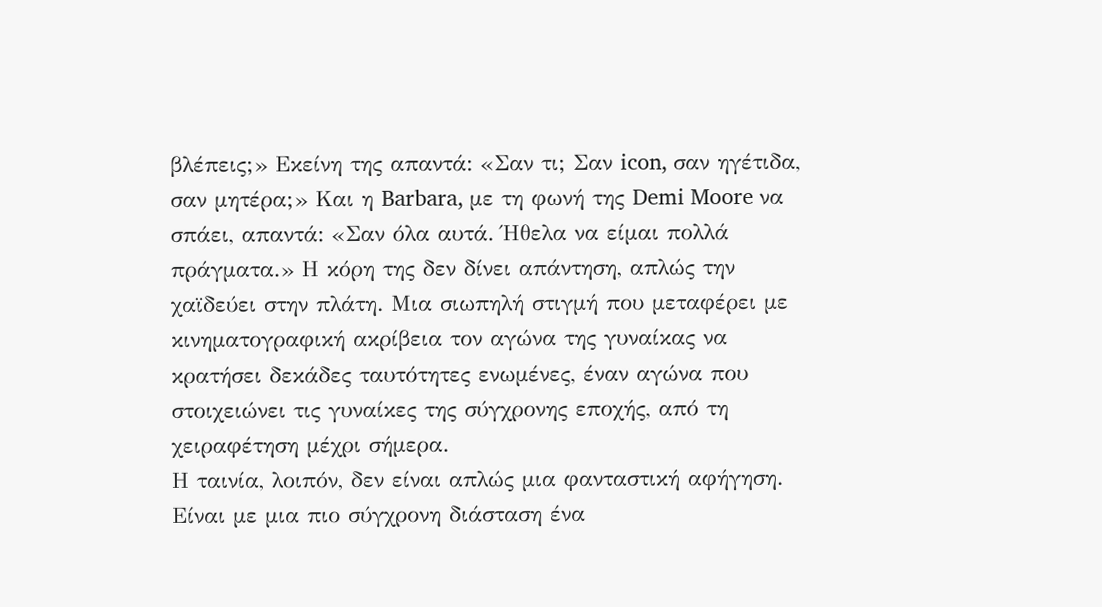βλέπεις;» Εκείνη της απαντά: «Σαν τι; Σαν icon, σαν ηγέτιδα, σαν μητέρα;» Και η Barbara, με τη φωνή της Demi Moore να σπάει, απαντά: «Σαν όλα αυτά. Ήθελα να είμαι πολλά πράγματα.» Η κόρη της δεν δίνει απάντηση, απλώς την χαϊδεύει στην πλάτη. Μια σιωπηλή στιγμή που μεταφέρει με κινηματογραφική ακρίβεια τον αγώνα της γυναίκας να κρατήσει δεκάδες ταυτότητες ενωμένες, έναν αγώνα που στοιχειώνει τις γυναίκες της σύγχρονης εποχής, από τη χειραφέτηση μέχρι σήμερα.
Η ταινία, λοιπόν, δεν είναι απλώς μια φανταστική αφήγηση. Είναι με μια πιο σύγχρονη διάσταση ένα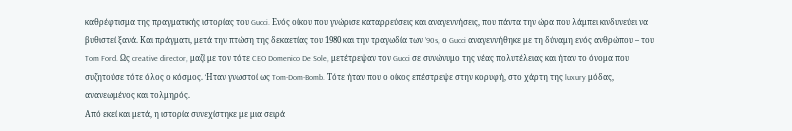καθρέφτισμα της πραγματικής ιστορίας του Gucci. Ενός οίκου που γνώρισε καταρρεύσεις και αναγεννήσεις, που πάντα την ώρα που λάμπει κινδυνεύει να βυθιστεί ξανά. Και πράγματι, μετά την πτώση της δεκαετίας του 1980 και την τραγωδία των ’90s, ο Gucci αναγεννήθηκε με τη δύναμη ενός ανθρώπου – του Tom Ford. Ως creative director, μαζί με τον τότε CEO Domenico De Sole, μετέτρεψαν τον Gucci σε συνώνυμο της νέας πολυτέλειας και ήταν το όνομα που συζητούσε τότε όλος ο κόσμος. Ήταν γνωστοί ως Tom-Dom-Bomb. Τότε ήταν που ο οίκος επέστρεψε στην κορυφή, στο χάρτη της luxury μόδας, ανανεωμένος και τολμηρός.
Από εκεί και μετά, η ιστορία συνεχίστηκε με μια σειρά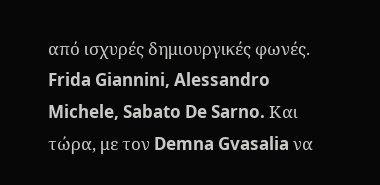από ισχυρές δημιουργικές φωνές. Frida Giannini, Alessandro Michele, Sabato De Sarno. Και τώρα, με τον Demna Gvasalia να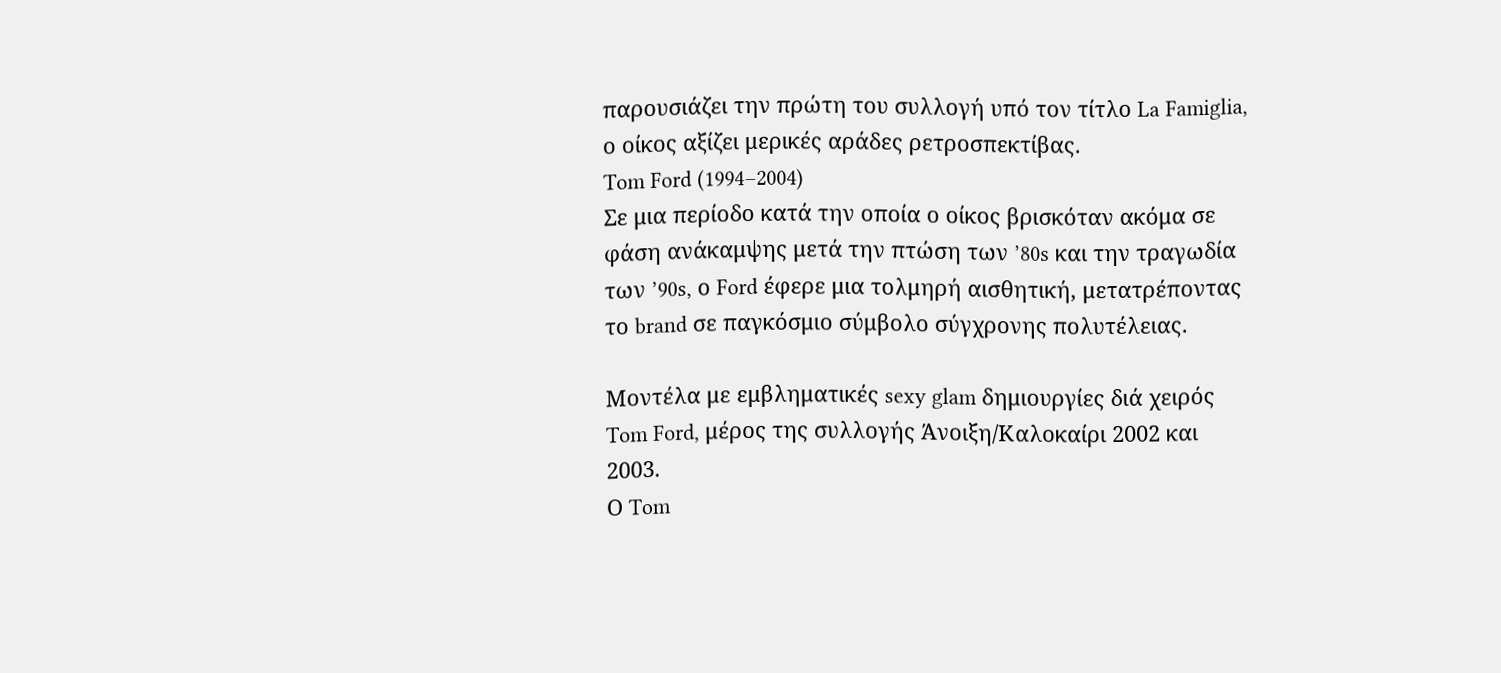παρουσιάζει την πρώτη του συλλογή υπό τον τίτλο La Famiglia, ο οίκος αξίζει μερικές αράδες ρετροσπεκτίβας.
Tom Ford (1994–2004)
Σε μια περίοδο κατά την οποία ο οίκος βρισκόταν ακόμα σε φάση ανάκαμψης μετά την πτώση των ’80s και την τραγωδία των ’90s, ο Ford έφερε μια τολμηρή αισθητική, μετατρέποντας το brand σε παγκόσμιο σύμβολο σύγχρονης πολυτέλειας.

Μοντέλα με εμβληματικές sexy glam δημιουργίες διά χειρός Tom Ford, μέρος της συλλογής Άνοιξη/Καλοκαίρι 2002 και 2003.
Ο Tom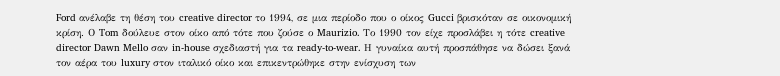Ford ανέλαβε τη θέση του creative director το 1994, σε μια περίοδο που ο οίκος Gucci βρισκόταν σε οικονομική κρίση. Ο Tom δούλευε στον οίκο από τότε που ζούσε ο Maurizio. Το 1990 τον είχε προσλάβει η τότε creative director Dawn Mello σαν in-house σχεδιαστή για τα ready-to-wear. Η γυναίκα αυτή προσπάθησε να δώσει ξανά τον αέρα του luxury στον ιταλικό οίκο και επικεντρώθηκε στην ενίσχυση των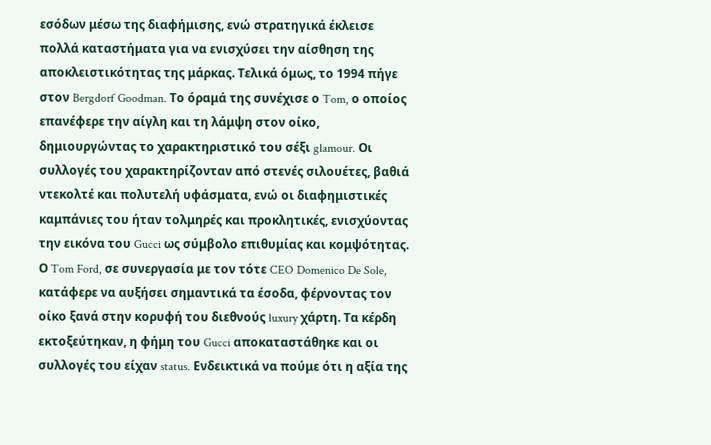εσόδων μέσω της διαφήμισης, ενώ στρατηγικά έκλεισε πολλά καταστήματα για να ενισχύσει την αίσθηση της αποκλειστικότητας της μάρκας. Τελικά όμως, το 1994 πήγε στον Bergdorf Goodman. Το όραμά της συνέχισε ο Tom, ο οποίος επανέφερε την αίγλη και τη λάμψη στον οίκο, δημιουργώντας το χαρακτηριστικό του σέξι glamour. Οι συλλογές του χαρακτηρίζονταν από στενές σιλουέτες, βαθιά ντεκολτέ και πολυτελή υφάσματα, ενώ οι διαφημιστικές καμπάνιες του ήταν τολμηρές και προκλητικές, ενισχύοντας την εικόνα του Gucci ως σύμβολο επιθυμίας και κομψότητας.
Ο Tom Ford, σε συνεργασία με τον τότε CEO Domenico De Sole, κατάφερε να αυξήσει σημαντικά τα έσοδα, φέρνοντας τον οίκο ξανά στην κορυφή του διεθνούς luxury χάρτη. Τα κέρδη εκτοξεύτηκαν, η φήμη του Gucci αποκαταστάθηκε και οι συλλογές του είχαν status. Ενδεικτικά να πούμε ότι η αξία της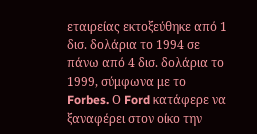εταιρείας εκτοξεύθηκε από 1 δισ. δολάρια το 1994 σε πάνω από 4 δισ. δολάρια το 1999, σύμφωνα με το Forbes. Ο Ford κατάφερε να ξαναφέρει στον οίκο την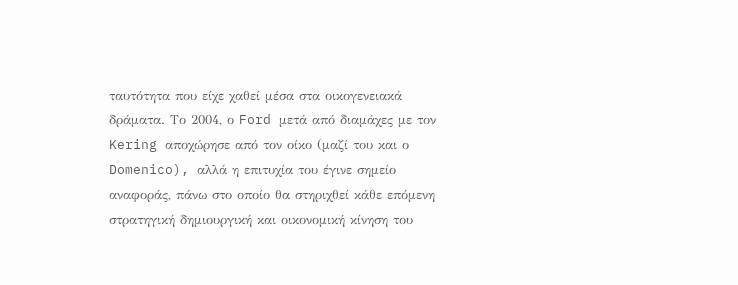ταυτότητα που είχε χαθεί μέσα στα οικογενειακά δράματα. Το 2004, ο Ford μετά από διαμάχες με τον Kering αποχώρησε από τον οίκο (μαζί του και ο Domenico), αλλά η επιτυχία του έγινε σημείο αναφοράς, πάνω στο οποίο θα στηριχθεί κάθε επόμενη στρατηγική δημιουργική και οικονομική κίνηση του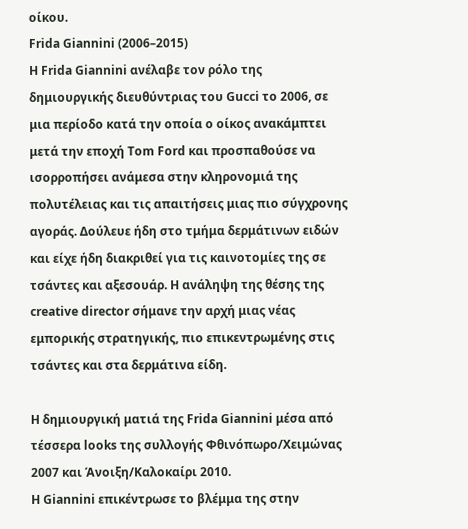οίκου.
Frida Giannini (2006–2015)
Η Frida Giannini ανέλαβε τον ρόλο της δημιουργικής διευθύντριας του Gucci το 2006, σε μια περίοδο κατά την οποία ο οίκος ανακάμπτει μετά την εποχή Tom Ford και προσπαθούσε να ισορροπήσει ανάμεσα στην κληρονομιά της πολυτέλειας και τις απαιτήσεις μιας πιο σύγχρονης αγοράς. Δούλευε ήδη στο τμήμα δερμάτινων ειδών και είχε ήδη διακριθεί για τις καινοτομίες της σε τσάντες και αξεσουάρ. Η ανάληψη της θέσης της creative director σήμανε την αρχή μιας νέας εμπορικής στρατηγικής, πιο επικεντρωμένης στις τσάντες και στα δερμάτινα είδη.

H δημιουργική ματιά της Frida Giannini μέσα από τέσσερα looks της συλλογής Φθινόπωρο/Χειμώνας 2007 και Άνοιξη/Καλοκαίρι 2010.
Η Giannini επικέντρωσε το βλέμμα της στην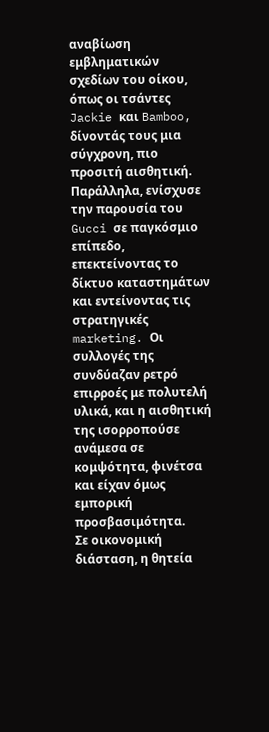αναβίωση εμβληματικών σχεδίων του οίκου, όπως οι τσάντες Jackie και Bamboo, δίνοντάς τους μια σύγχρονη, πιο προσιτή αισθητική. Παράλληλα, ενίσχυσε την παρουσία του Gucci σε παγκόσμιο επίπεδο, επεκτείνοντας το δίκτυο καταστημάτων και εντείνοντας τις στρατηγικές marketing. Οι συλλογές της συνδύαζαν ρετρό επιρροές με πολυτελή υλικά, και η αισθητική της ισορροπούσε ανάμεσα σε κομψότητα, φινέτσα και είχαν όμως εμπορική προσβασιμότητα.
Σε οικονομική διάσταση, η θητεία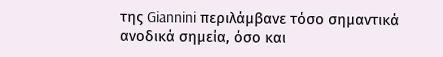της Giannini περιλάμβανε τόσο σημαντικά ανοδικά σημεία, όσο και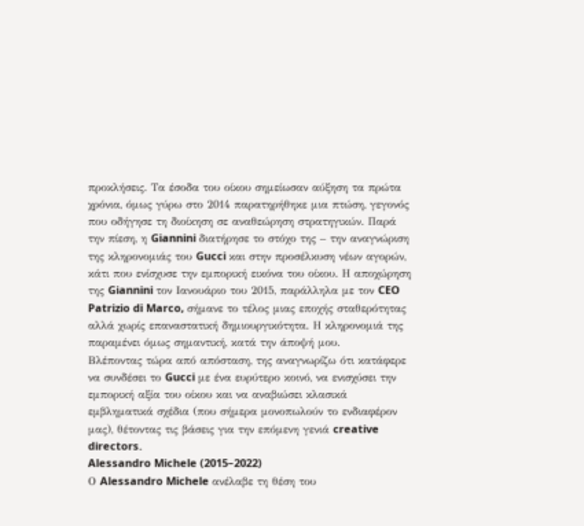προκλήσεις. Τα έσοδα του οίκου σημείωσαν αύξηση τα πρώτα χρόνια, όμως γύρω στο 2014 παρατηρήθηκε μια πτώση, γεγονός που οδήγησε τη διοίκηση σε αναθεώρηση στρατηγικών. Παρά την πίεση, η Giannini διατήρησε το στόχο της – την αναγνώριση της κληρονομιάς του Gucci και στην προσέλκυση νέων αγορών, κάτι που ενίσχυσε την εμπορική εικόνα του οίκου. Η αποχώρηση της Giannini τον Ιανουάριο του 2015, παράλληλα με τον CEO Patrizio di Marco, σήμανε το τέλος μιας εποχής σταθερότητας αλλά χωρίς επαναστατική δημιουργικότητα. Η κληρονομιά της παραμένει όμως σημαντική, κατά την άποψή μου.
Βλέποντας τώρα από απόσταση, της αναγνωρίζω ότι κατάφερε να συνδέσει το Gucci με ένα ευρύτερο κοινό, να ενισχύσει την εμπορική αξία του οίκου και να αναβιώσει κλασικά εμβληματικά σχέδια (που σήμερα μονοπωλούν το ενδιαφέρον μας), θέτοντας τις βάσεις για την επόμενη γενιά creative directors.
Alessandro Michele (2015–2022)
Ο Alessandro Michele ανέλαβε τη θέση του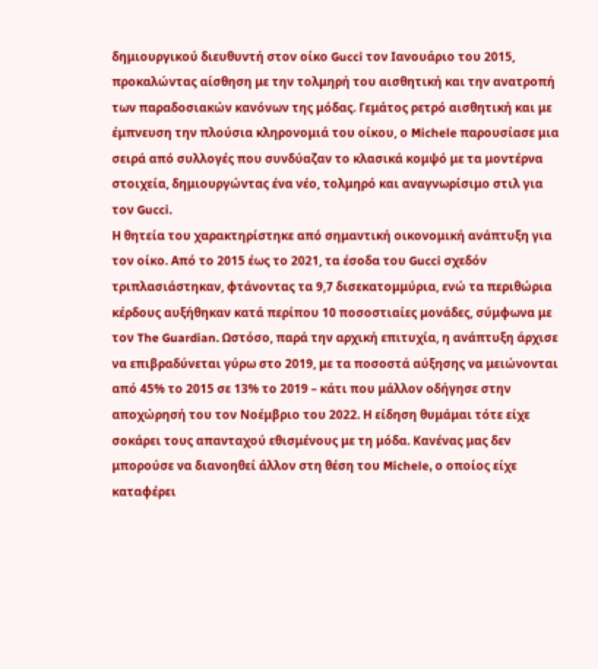δημιουργικού διευθυντή στον οίκο Gucci τον Ιανουάριο του 2015, προκαλώντας αίσθηση με την τολμηρή του αισθητική και την ανατροπή των παραδοσιακών κανόνων της μόδας. Γεμάτος ρετρό αισθητική και με έμπνευση την πλούσια κληρονομιά του οίκου, ο Michele παρουσίασε μια σειρά από συλλογές που συνδύαζαν το κλασικά κομψό με τα μοντέρνα στοιχεία, δημιουργώντας ένα νέο, τολμηρό και αναγνωρίσιμο στιλ για τον Gucci.
Η θητεία του χαρακτηρίστηκε από σημαντική οικονομική ανάπτυξη για τον οίκο. Από το 2015 έως το 2021, τα έσοδα του Gucci σχεδόν τριπλασιάστηκαν, φτάνοντας τα 9,7 δισεκατομμύρια, ενώ τα περιθώρια κέρδους αυξήθηκαν κατά περίπου 10 ποσοστιαίες μονάδες, σύμφωνα με τον The Guardian. Ωστόσο, παρά την αρχική επιτυχία, η ανάπτυξη άρχισε να επιβραδύνεται γύρω στο 2019, με τα ποσοστά αύξησης να μειώνονται από 45% το 2015 σε 13% το 2019 – κάτι που μάλλον οδήγησε στην αποχώρησή του τον Νοέμβριο του 2022. Η είδηση θυμάμαι τότε είχε σοκάρει τους απανταχού εθισμένους με τη μόδα. Κανένας μας δεν μπορούσε να διανοηθεί άλλον στη θέση του Michele, ο οποίος είχε καταφέρει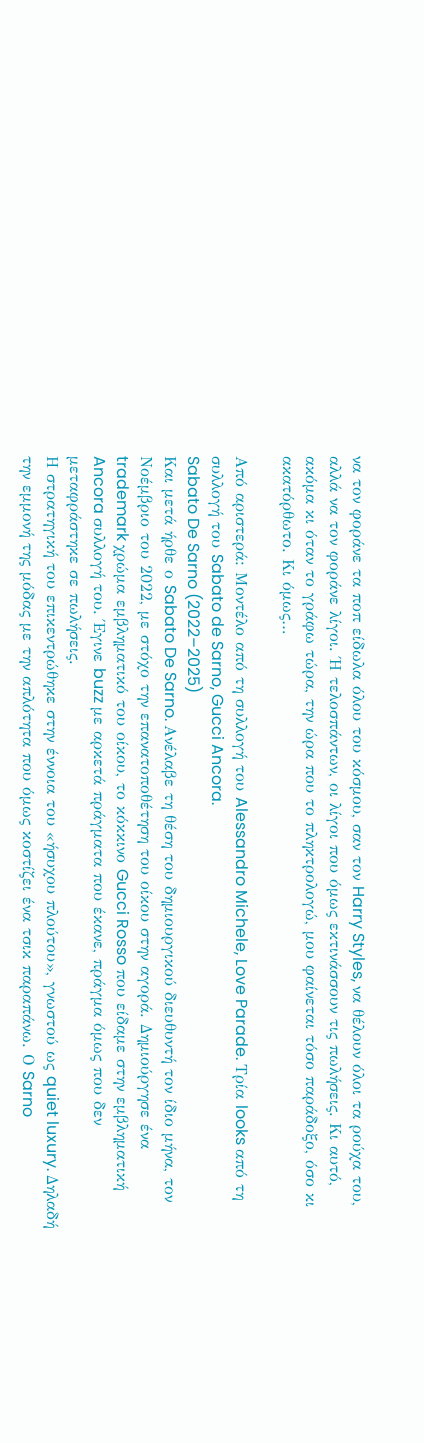να τον φοράνε τα ποπ είδωλα όλου του κόσμου, σαν τον Harry Styles, να θέλουν όλοι τα ρούχα του, αλλά να τον φοράνε λίγοι. Ή τελοσπάντων, οι λίγοι που όμως εκτινάσσουν τις πωλήσεις. Κι αυτό, ακόμα κι όταν το γράφω τώρα, την ώρα που το πληκτρολογώ, μου φαίνεται τόσο παράδοξο, όσο κι ακατόρθωτο. Κι όμως…

Από αριστερά: Μοντέλο από τη συλλογή του Alessandro Michele, Love Parade. Τρία looks από τη συλλογή του Sabato de Sarno, Gucci Ancora.
Sabato De Sarno (2022–2025)
Και μετά ήρθε ο Sabato De Sarno. Ανέλαβε τη θέση του δημιουργικού διευθυντή τον ίδιο μήνα, τον Νοέμβριο του 2022, με στόχο την επανατοποθέτηση του οίκου στην αγορά. Δημιούργησε ένα trademark χρώμα εμβληματικό του οίκου, το κόκκινο Gucci Rosso που είδαμε στην εμβληματική Ancora συλλογή του. Έγινε buzz με αρκετά πράγματα που έκανε, πράγμα όμως που δεν μεταφράστηκε σε πωλήσεις.
Η στρατηγική του επικεντρώθηκε στην έννοια του «ήσυχου πλούτου», γνωστού ως quiet luxury. Δηλαδή την εμμονή της μόδας με την απλότητα που όμως κοστίζει ένα τσικ παραπάνω. Ο Sarno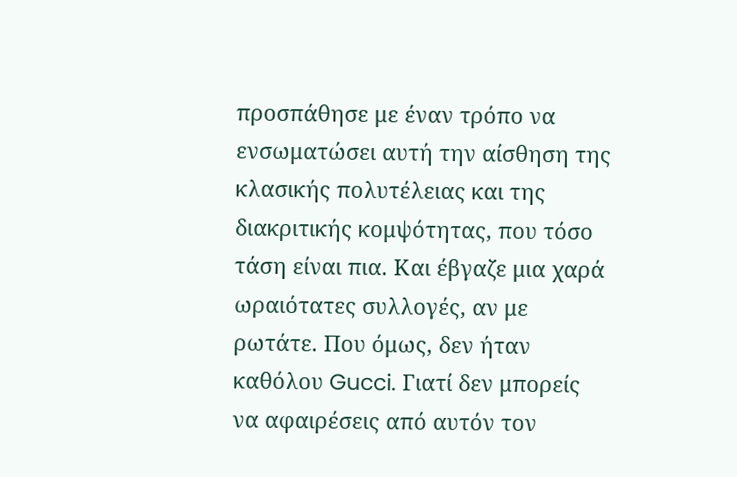προσπάθησε με έναν τρόπο να ενσωματώσει αυτή την αίσθηση της κλασικής πολυτέλειας και της διακριτικής κομψότητας, που τόσο τάση είναι πια. Και έβγαζε μια χαρά ωραιότατες συλλογές, αν με ρωτάτε. Που όμως, δεν ήταν καθόλου Gucci. Γιατί δεν μπορείς να αφαιρέσεις από αυτόν τον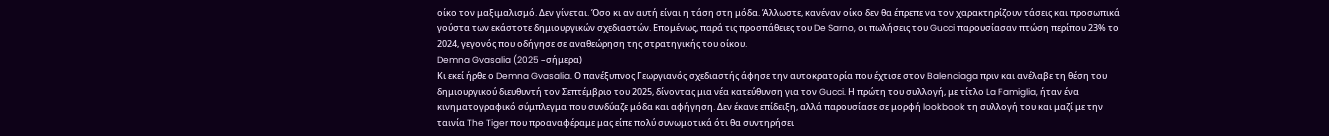οίκο τον μαξιμαλισμό. Δεν γίνεται. Όσο κι αν αυτή είναι η τάση στη μόδα. Άλλωστε, κανέναν οίκο δεν θα έπρεπε να τον χαρακτηρίζουν τάσεις και προσωπικά γούστα των εκάστοτε δημιουργικών σχεδιαστών. Επομένως, παρά τις προσπάθειες του De Sarno, οι πωλήσεις του Gucci παρουσίασαν πτώση περίπου 23% το 2024, γεγονός που οδήγησε σε αναθεώρηση της στρατηγικής του οίκου.
Demna Gvasalia (2025 –σήμερα)
Κι εκεί ήρθε ο Demna Gvasalia. Ο πανέξυπνος Γεωργιανός σχεδιαστής άφησε την αυτοκρατορία που έχτισε στον Balenciaga πριν και ανέλαβε τη θέση του δημιουργικού διευθυντή τον Σεπτέμβριο του 2025, δίνοντας μια νέα κατεύθυνση για τον Gucci. Η πρώτη του συλλογή, με τίτλο La Famiglia, ήταν ένα κινηματογραφικό σύμπλεγμα που συνδύαζε μόδα και αφήγηση. Δεν έκανε επίδειξη, αλλά παρουσίασε σε μορφή lookbook τη συλλογή του και μαζί με την ταινία The Tiger που προαναφέραμε μας είπε πολύ συνωμοτικά ότι θα συντηρήσει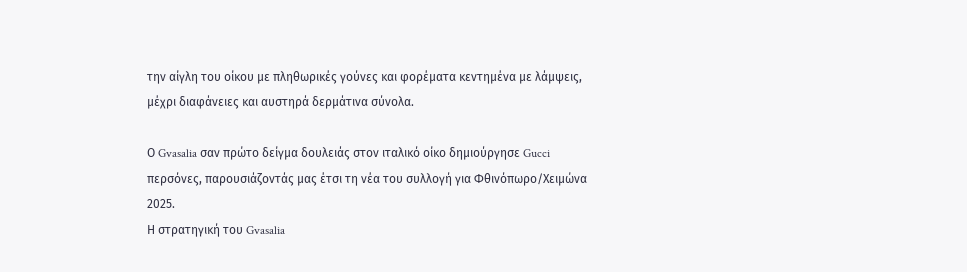την αίγλη του οίκου με πληθωρικές γούνες και φορέματα κεντημένα με λάμψεις, μέχρι διαφάνειες και αυστηρά δερμάτινα σύνολα.

Ο Gvasalia σαν πρώτο δείγμα δουλειάς στον ιταλικό οίκο δημιούργησε Gucci περσόνες, παρουσιάζοντάς μας έτσι τη νέα του συλλογή για Φθινόπωρο/Χειμώνα 2025.
Η στρατηγική του Gvasalia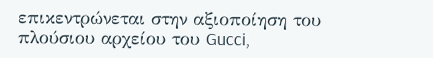επικεντρώνεται στην αξιοποίηση του πλούσιου αρχείου του Gucci,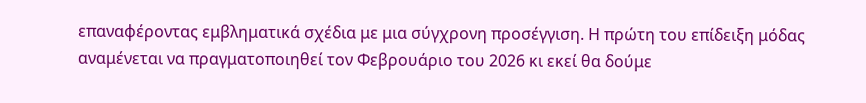επαναφέροντας εμβληματικά σχέδια με μια σύγχρονη προσέγγιση. Η πρώτη του επίδειξη μόδας αναμένεται να πραγματοποιηθεί τον Φεβρουάριο του 2026 κι εκεί θα δούμε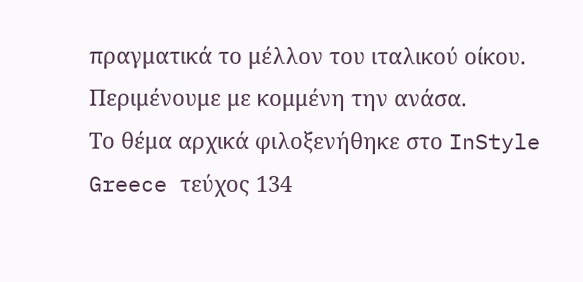πραγματικά το μέλλον του ιταλικού οίκου. Περιμένουμε με κομμένη την ανάσα.
Το θέμα αρχικά φιλοξενήθηκε στο InStyle Greece τεύχος 134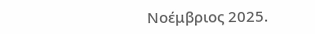Νοέμβριος 2025.